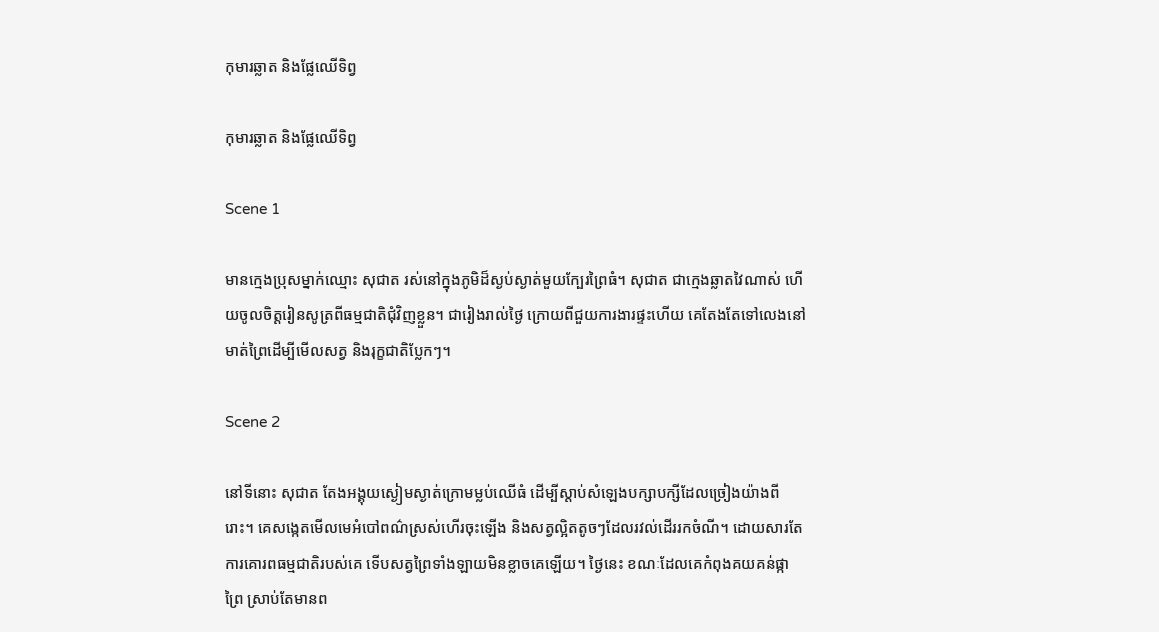កុមារឆ្លាត និងផ្លែឈើទិព្វ

កុមារឆ្លាត និងផ្លែឈើទិព្វ

Scene 1

មានក្មេងប្រុសម្នាក់ឈ្មោះ សុជាត រស់នៅក្នុងភូមិដ៏ស្ងប់ស្ងាត់មួយក្បែរព្រៃធំ។ សុជាត ជាក្មេងឆ្លាតវៃណាស់ ហើយចូលចិត្តរៀនសូត្រពីធម្មជាតិជុំវិញខ្លួន។ ជារៀងរាល់ថ្ងៃ ក្រោយពីជួយការងារផ្ទះហើយ គេតែងតែទៅលេងនៅមាត់ព្រៃដើម្បីមើលសត្វ និងរុក្ខជាតិប្លែកៗ។

Scene 2

នៅទីនោះ សុជាត តែងអង្គុយស្ងៀមស្ងាត់ក្រោមម្លប់ឈើធំ ដើម្បីស្តាប់សំឡេងបក្សាបក្សីដែលច្រៀងយ៉ាងពីរោះ។ គេសង្កេតមើលមេអំបៅពណ៌ស្រស់ហើរចុះឡើង និងសត្វល្អិតតូចៗដែលរវល់ដើររកចំណី។ ដោយសារតែការគោរពធម្មជាតិរបស់គេ ទើបសត្វព្រៃទាំងឡាយមិនខ្លាចគេឡើយ។ ថ្ងៃនេះ ខណៈដែលគេកំពុងគយគន់ផ្កាព្រៃ ស្រាប់តែមានព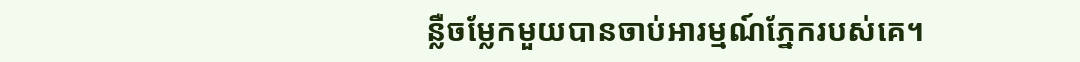ន្លឺចម្លែកមួយបានចាប់អារម្មណ៍ភ្នែករបស់គេ។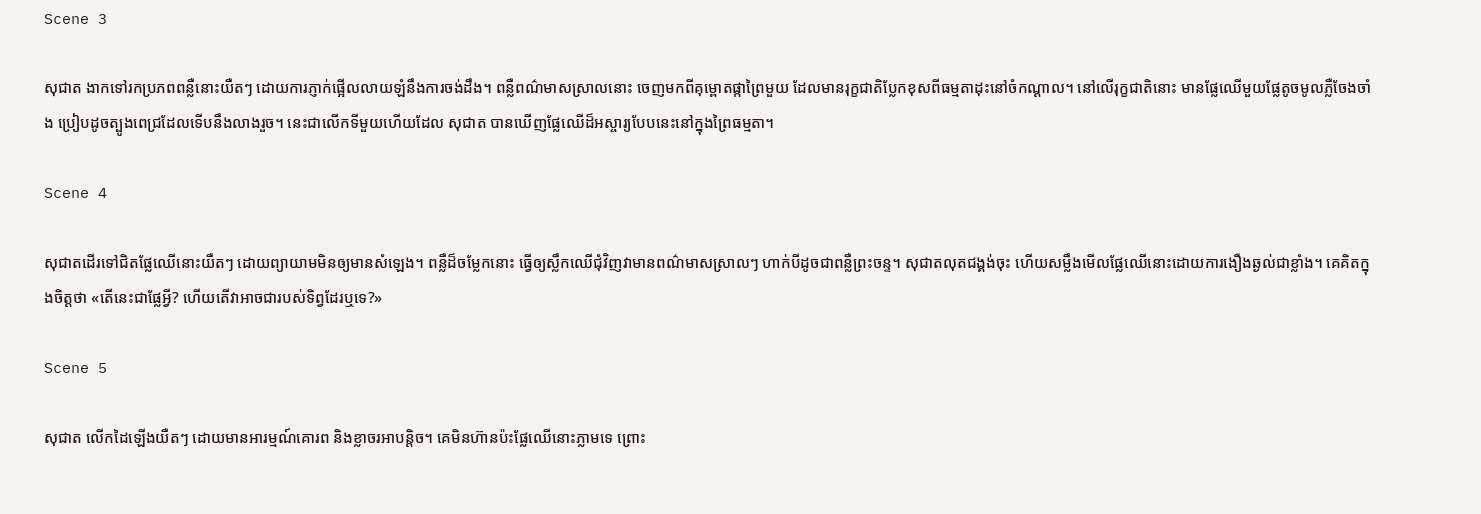Scene 3

សុជាត ងាកទៅរកប្រភពពន្លឺនោះយឺតៗ ដោយការភ្ញាក់ផ្អើលលាយឡំនឹងការចង់ដឹង។ ពន្លឺពណ៌មាសស្រាលនោះ ចេញមកពីគុម្ពោតផ្កាព្រៃមួយ ដែលមានរុក្ខជាតិប្លែកខុសពីធម្មតាដុះនៅចំកណ្ដាល។ នៅលើរុក្ខជាតិនោះ មានផ្លែឈើមួយផ្លែតូចមូលភ្លឺចែងចាំង ប្រៀបដូចត្បូងពេជ្រដែលទើបនឹងលាងរួច។ នេះជាលើកទីមួយហើយដែល សុជាត បានឃើញផ្លែឈើដ៏អស្ចារ្យបែបនេះនៅក្នុងព្រៃធម្មតា។

Scene 4

សុជាតដើរទៅជិតផ្លែឈើនោះយឺតៗ ដោយព្យាយាមមិនឲ្យមានសំឡេង។ ពន្លឺដ៏ចម្លែកនោះ ធ្វើឲ្យស្លឹកឈើជុំវិញវាមានពណ៌មាសស្រាលៗ ហាក់បីដូចជាពន្លឺព្រះចន្ទ។ សុជាតលុតជង្គង់ចុះ ហើយសម្លឹងមើលផ្លែឈើនោះដោយការងឿងឆ្ងល់ជាខ្លាំង។ គេគិតក្នុងចិត្តថា «តើនេះជាផ្លែអ្វី? ហើយតើវាអាចជារបស់ទិព្វដែរឬទេ?»

Scene 5

សុជាត លើកដៃឡើងយឺតៗ ដោយមានអារម្មណ៍គោរព និងខ្លាចរអាបន្តិច។ គេមិនហ៊ានប៉ះផ្លែឈើនោះភ្លាមទេ ព្រោះ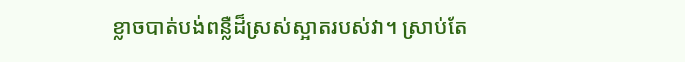ខ្លាចបាត់បង់ពន្លឺដ៏ស្រស់ស្អាតរបស់វា។ ស្រាប់តែ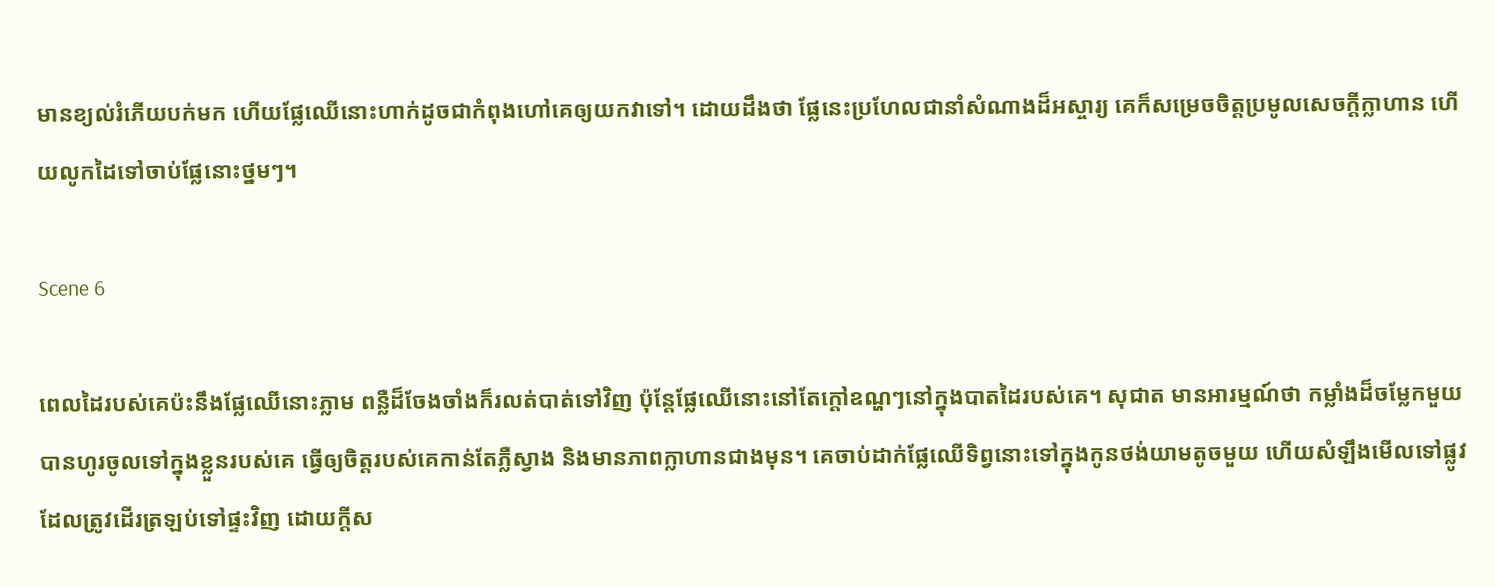មានខ្យល់រំភើយបក់មក ហើយផ្លែឈើនោះហាក់ដូចជាកំពុងហៅគេឲ្យយកវាទៅ។ ដោយដឹងថា ផ្លែនេះប្រហែលជានាំសំណាងដ៏អស្ចារ្យ គេក៏សម្រេចចិត្តប្រមូលសេចក្ដីក្លាហាន ហើយលូកដៃទៅចាប់ផ្លែនោះថ្នមៗ។

Scene 6

ពេលដៃរបស់គេប៉ះនឹងផ្លែឈើនោះភ្លាម ពន្លឺដ៏ចែងចាំងក៏រលត់បាត់ទៅវិញ ប៉ុន្តែផ្លែឈើនោះនៅតែក្តៅឧណ្ហៗនៅក្នុងបាតដៃរបស់គេ។ សុជាត មានអារម្មណ៍ថា កម្លាំងដ៏ចម្លែកមួយបានហូរចូលទៅក្នុងខ្លួនរបស់គេ ធ្វើឲ្យចិត្តរបស់គេកាន់តែភ្លឺស្វាង និងមានភាពក្លាហានជាងមុន។ គេចាប់ដាក់ផ្លែឈើទិព្វនោះទៅក្នុងកូនថង់យាមតូចមួយ ហើយសំឡឹងមើលទៅផ្លូវដែលត្រូវដើរត្រឡប់ទៅផ្ទះវិញ ដោយក្តីស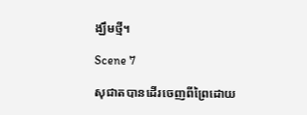ង្ឃឹមថ្មី។

Scene 7

សុជាតបានដើរចេញពីព្រៃដោយ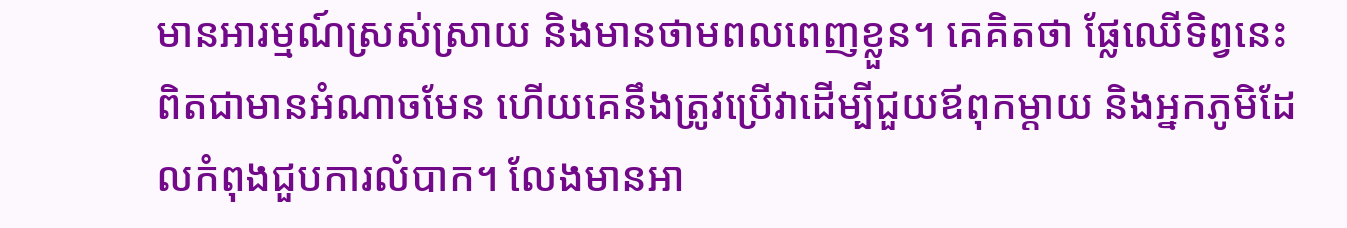មានអារម្មណ៍ស្រស់ស្រាយ និងមានថាមពលពេញខ្លួន។ គេគិតថា ផ្លែឈើទិព្វនេះពិតជាមានអំណាចមែន ហើយគេនឹងត្រូវប្រើវាដើម្បីជួយឪពុកម្តាយ និងអ្នកភូមិដែលកំពុងជួបការលំបាក។ លែងមានអា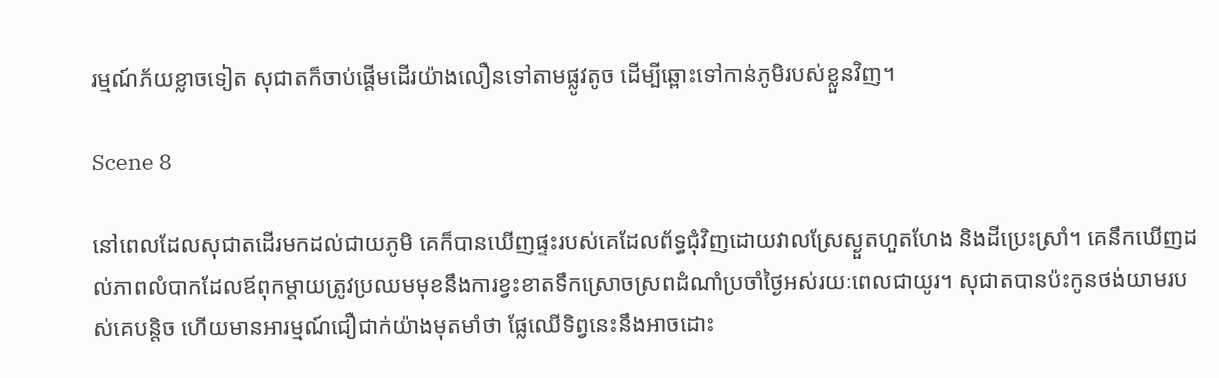រម្មណ៍ភ័យខ្លាចទៀត សុជាតក៏ចាប់ផ្តើមដើរយ៉ាងលឿនទៅតាមផ្លូវតូច ដើម្បីឆ្ពោះទៅកាន់ភូមិរបស់ខ្លួនវិញ។

Scene 8

នៅពេលដែលសុជាតដើរមកដល់ជាយភូមិ គេក៏បានឃើញផ្ទះរបស់គេដែលព័ទ្ធជុំវិញដោយវាលស្រែស្ងួតហួតហែង និងដីប្រេះស្រាំ។ គេនឹកឃើញដល់ភាពលំបាកដែលឪពុកម្តាយត្រូវប្រឈមមុខនឹងការខ្វះខាតទឹកស្រោចស្រពដំណាំប្រចាំថ្ងៃអស់រយៈពេលជាយូរ។ សុជាតបានប៉ះកូនថង់យាមរបស់គេបន្តិច ហើយមានអារម្មណ៍ជឿជាក់យ៉ាងមុតមាំថា ផ្លែឈើទិព្វនេះនឹងអាចដោះ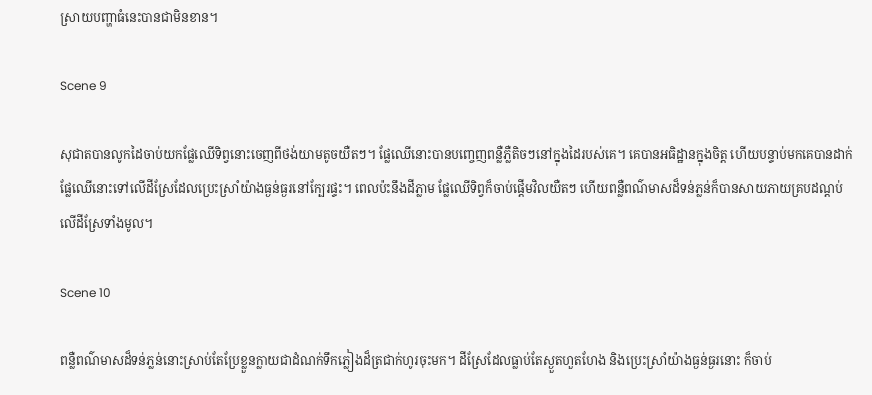ស្រាយបញ្ហាធំនេះបានជាមិនខាន។

Scene 9

សុជាតបានលូកដៃចាប់យកផ្លែឈើទិព្វនោះចេញពីថង់យាមតូចយឺតៗ។ ផ្លែឈើនោះបានបញ្ចេញពន្លឺភ្លឺតិចៗនៅក្នុងដៃរបស់គេ។ គេបានអធិដ្ឋានក្នុងចិត្ត ហើយបន្ទាប់មកគេបានដាក់ផ្លែឈើនោះទៅលើដីស្រែដែលប្រេះស្រាំយ៉ាងធ្ងន់ធ្ងរនៅក្បែរផ្ទះ។ ពេលប៉ះនឹងដីភ្លាម ផ្លែឈើទិព្វក៏ចាប់ផ្តើមវិលយឺតៗ ហើយពន្លឺពណ៌មាសដ៏ទន់ភ្លន់ក៏បានសាយភាយគ្របដណ្តប់លើដីស្រែទាំងមូល។

Scene 10

ពន្លឺពណ៌មាសដ៏ទន់ភ្លន់នោះស្រាប់តែប្រែខ្លួនក្លាយជាដំណក់ទឹកភ្លៀងដ៏ត្រជាក់ហូរចុះមក។ ដីស្រែដែលធ្លាប់តែស្ងួតហួតហែង និងប្រេះស្រាំយ៉ាងធ្ងន់ធ្ងរនោះ ក៏ចាប់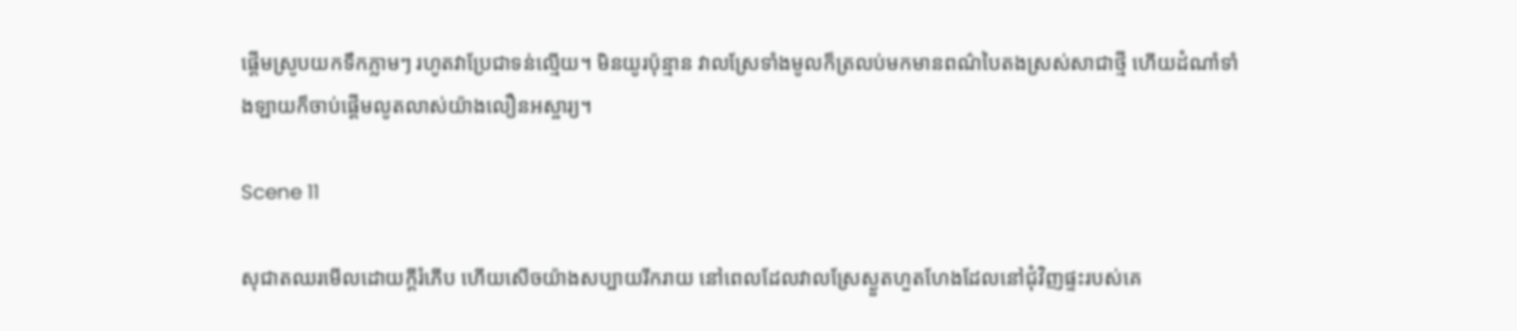ផ្តើមស្រូបយកទឹកភ្លាមៗ រហូតវាប្រែជាទន់ល្មើយ។ មិនយូរប៉ុន្មាន វាលស្រែទាំងមូលក៏ត្រលប់មកមានពណ៌បៃតងស្រស់សាជាថ្មី ហើយដំណាំទាំងឡាយក៏ចាប់ផ្តើមលូតលាស់យ៉ាងលឿនអស្ចារ្យ។

Scene 11

សុជាតឈរមើលដោយក្ដីរំភើប ហើយសើចយ៉ាងសប្បាយរីករាយ នៅពេលដែលវាលស្រែស្ងួតហួតហែងដែលនៅជុំវិញផ្ទះរបស់គេ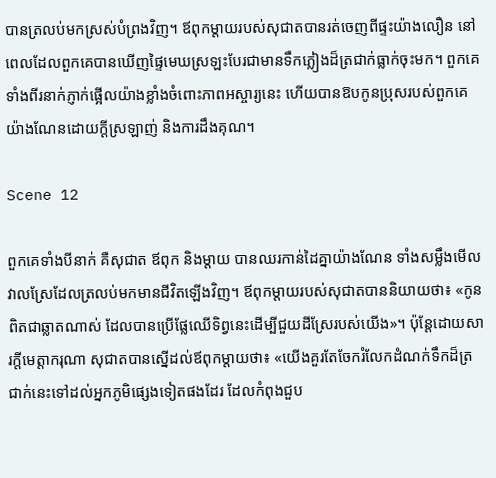បានត្រលប់មកស្រស់បំព្រងវិញ។ ឪពុកម្តាយរបស់សុជាតបានរត់ចេញពីផ្ទះយ៉ាងលឿន នៅពេលដែលពួកគេបានឃើញផ្ទៃមេឃស្រឡះបែរជាមានទឹកភ្លៀងដ៏ត្រជាក់ធ្លាក់ចុះមក។ ពួកគេទាំងពីរនាក់ភ្ញាក់ផ្អើលយ៉ាងខ្លាំងចំពោះភាពអស្ចារ្យនេះ ហើយបានឱបកូនប្រុសរបស់ពួកគេយ៉ាងណែនដោយក្ដីស្រឡាញ់ និងការដឹងគុណ។

Scene 12

ពួកគេទាំងបីនាក់ គឺសុជាត ឪពុក និងម្ដាយ បានឈរកាន់ដៃគ្នាយ៉ាងណែន ទាំងសម្លឹងមើលវាលស្រែដែលត្រលប់មកមានជីវិតឡើងវិញ។ ឪពុកម្តាយរបស់សុជាតបាននិយាយថា៖ «កូនពិតជាឆ្លាតណាស់ ដែលបានប្រើផ្លែឈើទិព្វនេះដើម្បីជួយដីស្រែរបស់យើង»។ ប៉ុន្តែដោយសារក្ដីមេត្តាករុណា សុជាតបានស្នើដល់ឪពុកម្តាយថា៖ «យើងគួរតែចែករំលែកដំណក់ទឹកដ៏ត្រជាក់នេះទៅដល់អ្នកភូមិផ្សេងទៀតផងដែរ ដែលកំពុងជួប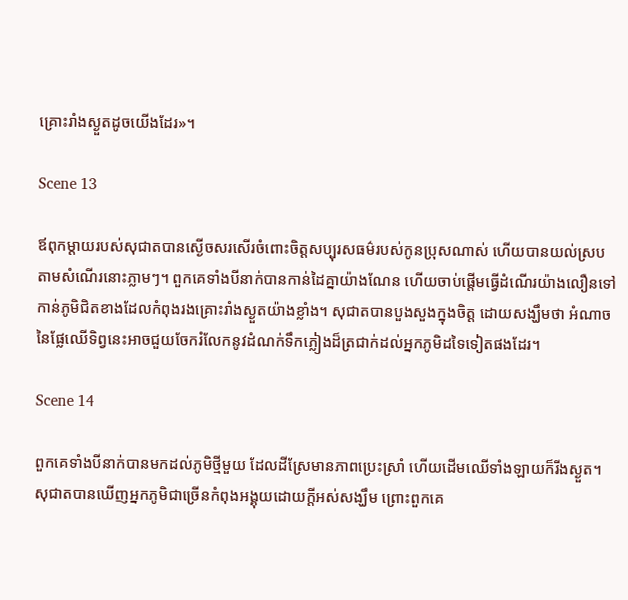គ្រោះរាំងស្ងួតដូចយើងដែរ»។

Scene 13

ឪពុកម្តាយរបស់សុជាតបានស្ងើចសរសើរចំពោះចិត្តសប្បុរសធម៌របស់កូនប្រុសណាស់ ហើយបានយល់ស្របតាមសំណើរនោះភ្លាមៗ។ ពួកគេទាំងបីនាក់បានកាន់ដៃគ្នាយ៉ាងណែន ហើយចាប់ផ្តើមធ្វើដំណើរយ៉ាងលឿនទៅកាន់ភូមិជិតខាងដែលកំពុងរងគ្រោះរាំងស្ងួតយ៉ាងខ្លាំង។ សុជាតបានបួងសួងក្នុងចិត្ត ដោយសង្ឃឹមថា អំណាចនៃផ្លែឈើទិព្វនេះអាចជួយចែករំលែកនូវដំណក់ទឹកភ្លៀងដ៏ត្រជាក់ដល់អ្នកភូមិដទៃទៀតផងដែរ។

Scene 14

ពួកគេទាំងបីនាក់បានមកដល់ភូមិថ្មីមួយ ដែលដីស្រែមានភាពប្រេះស្រាំ ហើយដើមឈើទាំងឡាយក៏រីងស្ងួត។ សុជាតបានឃើញអ្នកភូមិជាច្រើនកំពុងអង្គុយដោយក្ដីអស់សង្ឃឹម ព្រោះពួកគេ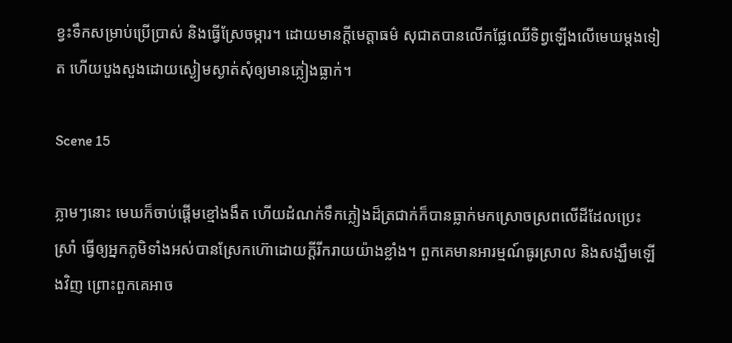ខ្វះទឹកសម្រាប់ប្រើប្រាស់ និងធ្វើស្រែចម្ការ។ ដោយមានក្ដីមេត្តាធម៌ សុជាតបានលើកផ្លែឈើទិព្វឡើងលើមេឃម្ដងទៀត ហើយបួងសួងដោយស្ងៀមស្ងាត់សុំឲ្យមានភ្លៀងធ្លាក់។

Scene 15

ភ្លាមៗនោះ មេឃក៏ចាប់ផ្ដើមខ្មៅងងឹត ហើយដំណក់ទឹកភ្លៀងដ៏ត្រជាក់ក៏បានធ្លាក់មកស្រោចស្រពលើដីដែលប្រេះស្រាំ ធ្វើឲ្យអ្នកភូមិទាំងអស់បានស្រែកហ៊ោដោយក្ដីរីករាយយ៉ាងខ្លាំង។ ពួកគេមានអារម្មណ៍ធូរស្រាល និងសង្ឃឹមឡើងវិញ ព្រោះពួកគេអាច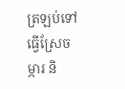ត្រឡប់ទៅធ្វើស្រែចម្ការ និ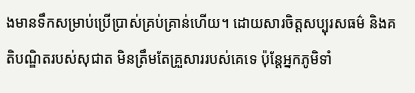ងមានទឹកសម្រាប់ប្រើប្រាស់គ្រប់គ្រាន់ហើយ។ ដោយសារចិត្តសប្បុរសធម៌ និងគតិបណ្ឌិតរបស់សុជាត មិនត្រឹមតែគ្រួសាររបស់គេទេ ប៉ុន្តែអ្នកភូមិទាំ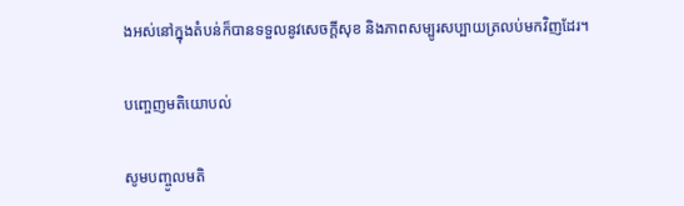ងអស់នៅក្នុងតំបន់ក៏បានទទួលនូវសេចក្ដីសុខ និងភាពសម្បូរសប្បាយត្រលប់មកវិញដែរ។

បញ្ចេញមតិយោបល់

សូមបញ្ចូលមតិ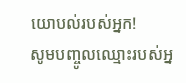យោបល់របស់អ្នក!
សូមបញ្ចូលឈ្មោះរបស់អ្ន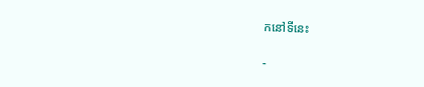កនៅទីនេះ

-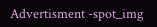Advertisment -spot_img